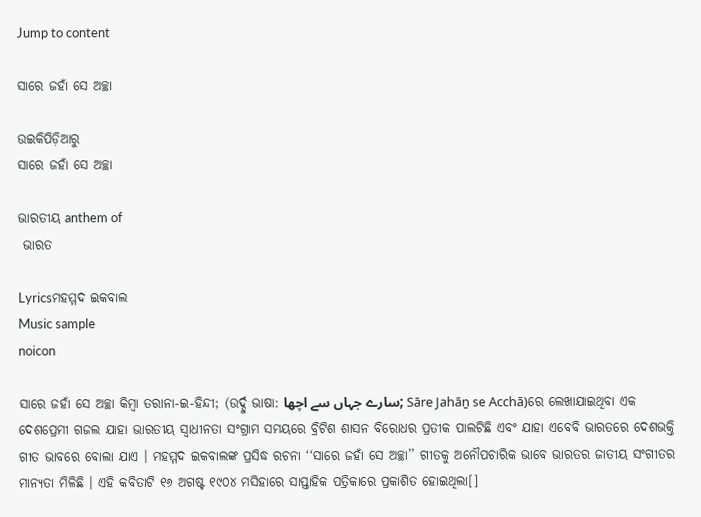Jump to content

ସାରେ ଜହାଁ ସେ ଅଚ୍ଛା

ଉଇକିପିଡ଼ିଆ‌ରୁ
ସାରେ ଜହାଁ ସେ ଅଚ୍ଛା

ଭାରତୀୟ anthem of
 ଭାରତ

Lyricsମହମ୍ମଦ ଇକବାଲ
Music sample
noicon

ସାରେ ଜହାଁ ସେ ଅଚ୍ଛା କିମ୍ବା ତରାନା-ଇ-ହିନ୍ଦୀ; (ଉର୍ଦ୍ଦୁ ଭାଷା: سارے جہاں سے اچھا; Sāre Jahāṉ se Acchā)ରେ ଲେଖାଯାଇଥିବା ଏକ ଦେଶପ୍ରେମୀ ଗଜଲ ଯାହା ଭାରତୀୟ ସ୍ୱାଧୀନତା ସଂଗ୍ରାମ ସମୟରେ ବ୍ରିଟିଶ ଶାସନ ବିରୋଧର ପ୍ରତୀକ ପାଲଟିଛି ଏବଂ ଯାହା ଏବେବି ଭାରତରେ ଦେଶଭକ୍ତି ଗୀତ ଭାବରେ ବୋଲା ଯାଏ । ମହମ୍ମଦ ଇକବାଲଙ୍କ ପ୍ରସିଦ୍ଧ ରଚନା ‘‘ସାରେ ଜହାଁ ସେ ଅଚ୍ଛା’’ ଗୀତକୁ ଅନୌପଚାରିକ ଭାବେ ଭାରତର ଜାତୀୟ ସଂଗୀତର ମାନ୍ୟତା ମିଳିଛି । ଏହି କବିତାଟି ୧୬ ଅଗଷ୍ଟ ୧୯୦୪ ମସିହାରେ ସାପ୍ତାହିକ ପତ୍ରିକାରେ ପ୍ରକାଶିତ ହୋଇଥିଲା[]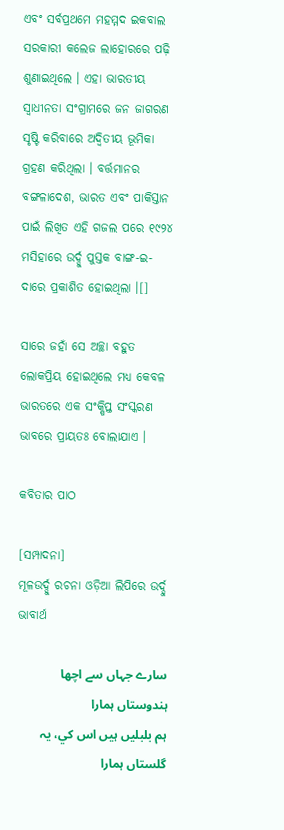ଏବଂ ସର୍ବପ୍ରଥମେ ମହମ୍ମଦ ଇକବାଲ ସରକାରୀ କଲେଜ ଲାହୋରରେ ପଢ଼ି ଶୁଣାଇଥିଲେ । ଏହା ଭାରତୀୟ ସ୍ୱାଧୀନତା ସଂଗ୍ରାମରେ ଜନ ଜାଗରଣ ସୃଷ୍ଟି କରିବାରେ ଅଦ୍ୱିତୀୟ ଭୂମିକା ଗ୍ରହଣ କରିଥିଲା । ବର୍ତ୍ତମାନର ବଙ୍ଗଳାଦେଶ, ଭାରତ ଏବଂ ପାକିସ୍ତାନ ପାଇଁ ଲିଖିତ ଏହି ଗଜଲ ପରେ ୧୯୨୪ ମସିହାରେ ଉର୍ଦ୍ଦୁ ପୁସ୍ତକ ବାଙ୍ଗ-ଇ-ଦାରେ ପ୍ରକାଶିତ ହୋଇଥିଲା ।[]

ସାରେ ଜହାଁ ସେ ଅଚ୍ଛା ବହୁତ ଲୋକପ୍ରିୟ ହୋଇଥିଲେ ମଧ୍ୟ କେବଳ ଭାରତରେ ଏକ ସଂକ୍ଷିପ୍ତ ସଂସ୍କରଣ ଭାବରେ ପ୍ରାୟତଃ ବୋଲାଯାଏ ।

କବିତାର ପାଠ

[ସମ୍ପାଦନା]
ମୂଳଉର୍ଦ୍ଦୁ ରଚନା ଓଡ଼ିଆ ଲିପିରେ ଉର୍ଦ୍ଦୁ ଭାବାର୍ଥ

سارے جہاں سے اچھا ہندوستاں ہمارا
ہم بلبليں ہيں اس کي، يہ گلستاں ہمارا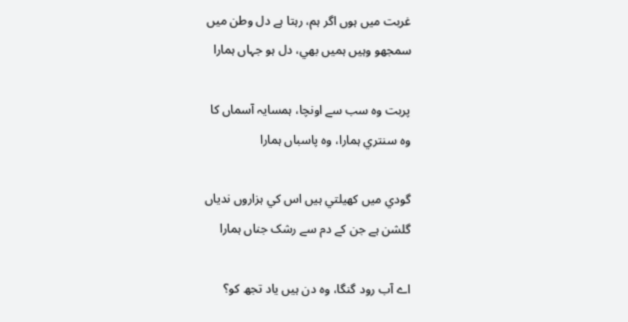غربت ميں ہوں اگر ہم، رہتا ہے دل وطن ميں
سمجھو وہيں ہميں بھي، دل ہو جہاں ہمارا

پربت وہ سب سے اونچا، ہمسايہ آسماں کا
وہ سنتري ہمارا، وہ پاسباں ہمارا

گودي ميں کھيلتي ہيں اس کي ہزاروں ندياں
گلشن ہے جن کے دم سے رشک جناں ہمارا

اے آب رود گنگا، وہ دن ہيں ياد تجھ کو؟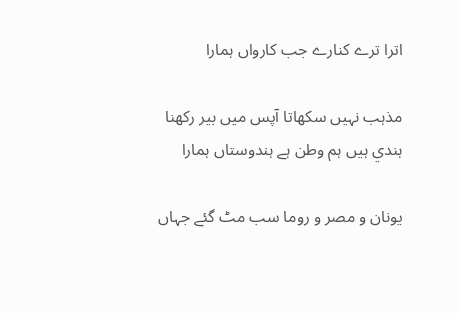اترا ترے کنارے جب کارواں ہمارا

مذہب نہيں سکھاتا آپس ميں بير رکھنا
ہندي ہيں ہم وطن ہے ہندوستاں ہمارا

يونان و مصر و روما سب مٹ گئے جہاں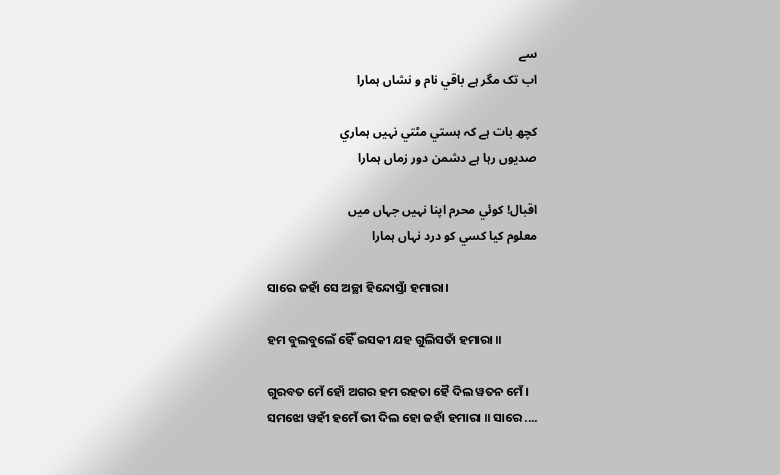سے
اب تک مگر ہے باقي نام و نشاں ہمارا

کچھ بات ہے کہ ہستي مٹتي نہيں ہماري
صديوں رہا ہے دشمن دور زماں ہمارا

اقبال! کوئي محرم اپنا نہيں جہاں ميں
معلوم کيا کسي کو درد نہاں ہمارا

ସାରେ ଜହାଁ ସେ ଅଚ୍ଛା ହିନ୍ଦୋସ୍ତାଁ ହମାରା।

ହମ ବୁଲବୁଲେଁ ହୈଁ ଇସକୀ ଯହ ଗୁଲିସତାଁ ହମାରା ॥

ଗୁରବତ ମେଁ ହୋଁ ଅଗର ହମ ରହତା ହୈ ଦିଲ ୱତନ ମେଁ ।
ସମଝୋ ୱହୀଁ ହମେଁ ଭୀ ଦିଲ ହୋ ଜହାଁ ହମାରା ॥ ସାରେ ....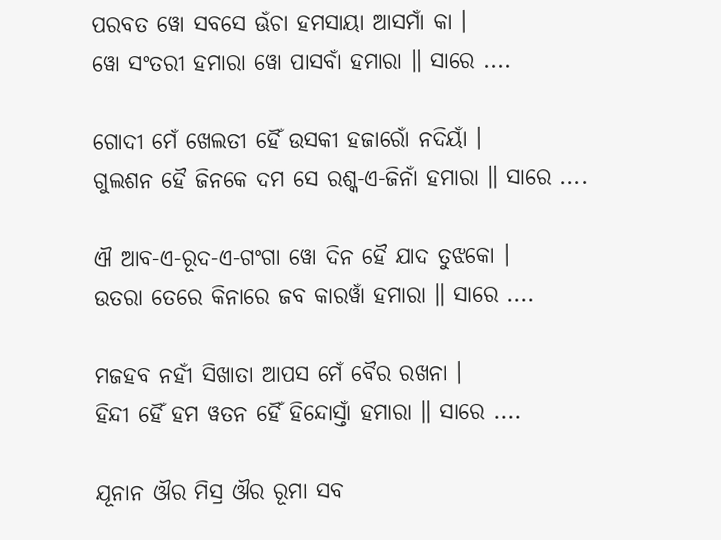ପରବତ ୱୋ ସବସେ ଊଁଚା ହମସାୟା ଆସମାଁ କା ।
ୱୋ ସଂତରୀ ହମାରା ୱୋ ପାସବାଁ ହମାରା ॥ ସାରେ ....

ଗୋଦୀ ମେଁ ଖେଲତୀ ହୈଁ ଉସକୀ ହଜାରୋଁ ନଦିୟାଁ ।
ଗୁଲଶନ ହୈ ଜିନକେ ଦମ ସେ ରଶ୍କ-ଏ-ଜିନାଁ ହମାରା ॥ ସାରେ ....

ଐ ଆବ-ଏ-ରୂଦ-ଏ-ଗଂଗା ୱୋ ଦିନ ହୈ ଯାଦ ତୁଝକୋ ।
ଉତରା ତେରେ କିନାରେ ଜବ କାରୱାଁ ହମାରା ॥ ସାରେ ....

ମଜହବ ନହୀଁ ସିଖାତା ଆପସ ମେଁ ବୈର ରଖନା ।
ହିନ୍ଦୀ ହୈଁ ହମ ୱତନ ହୈଁ ହିନ୍ଦୋସ୍ତାଁ ହମାରା ॥ ସାରେ ....

ଯୂନାନ ଔର ମିସ୍ର ଔର ରୂମା ସବ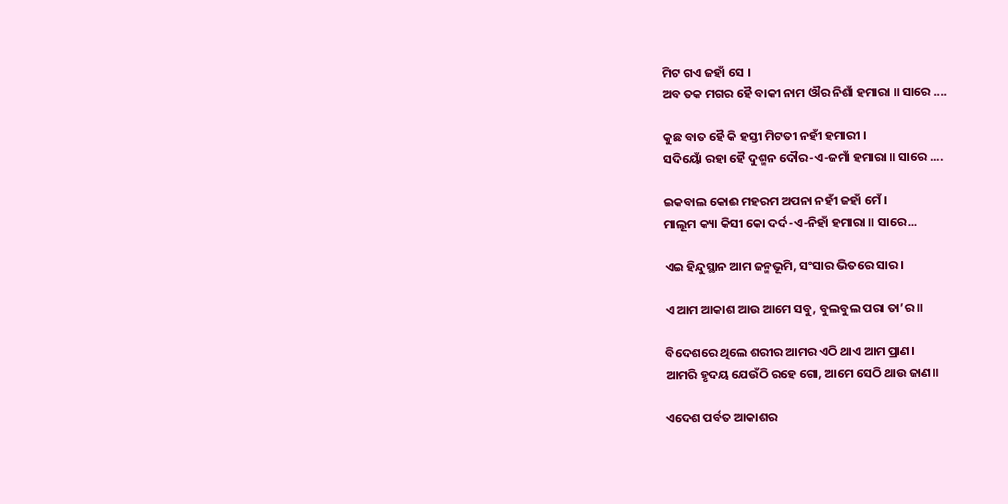ମିଟ ଗଏ ଜହାଁ ସେ ।
ଅବ ତକ ମଗର ହୈ ବାକୀ ନାମ ଔର ନିଶାଁ ହମାରା ॥ ସାରେ ....

କୁଛ ବାତ ହୈ କି ହସ୍ତୀ ମିଟତୀ ନହୀଁ ହମାରୀ ।
ସଦିୟୋଁ ରହା ହୈ ଦୁଶ୍ମନ ଦୌର-ଏ-ଜମାଁ ହମାରା ॥ ସାରେ ....

ଇକବାଲ କୋଈ ମହରମ ଅପନା ନହୀଁ ଜହାଁ ମେଁ ।
ମାଲୂମ କ୍ୟା କିସୀ କୋ ଦର୍ଦ-ଏ-ନିହାଁ ହମାରା ॥ ସାରେ...

ଏଇ ହିନ୍ଦୁସ୍ଥାନ ଆମ ଜନ୍ମଭୂମି, ସଂସାର ଭିତରେ ସାର ।

ଏ ଆମ ଆକାଶ ଆଉ ଆମେ ସବୁ, ବୁଲବୁଲ ପରା ତା’ର॥

ବିଦେଶରେ ଥିଲେ ଶରୀର ଆମର ଏଠି ଥାଏ ଆମ ପ୍ରାଣ।
ଆମରି ହୃଦୟ ଯେଉଁଠି ରହେ ଗୋ, ଆମେ ସେଠି ଥାଉ ଜାଣ॥

ଏଦେଶ ପର୍ବତ ଆକାଶର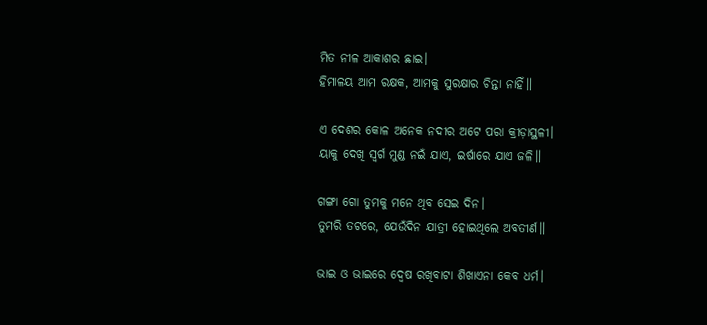ମିତ ନୀଳ ଆକାଶର ଛାଇ।
ହିମାଳୟ ଆମ ରକ୍ଷକ, ଆମକୁ ସୁରକ୍ଷାର ଚିନ୍ତା ନାହିଁ॥

ଏ ଦେଶର କୋଳ ଅନେକ ନଦୀର ଅଟେ ପରା କ୍ରୀଡ଼ାସ୍ଥଳୀ।
ୟାକୁ ଦେଖି ସ୍ୱର୍ଗ ମୁଣ୍ଡ ନଇଁ ଯାଏ, ଇର୍ଷାରେ ଯାଏ ଜଳି॥

ଗଙ୍ଗା ଗୋ ତୁମକୁ ମନେ ଥିବ ସେଇ ଦିନ।
ତୁମରି ତଟରେ, ଯେଉଁଦିନ ଯାତ୍ରୀ ହୋଇଥିଲେ ଅବତୀର୍ଣ॥

ଭାଇ ଓ ଭାଇରେ ଦ୍ୱେଷ ରଖିବାଟା ଶିଖାଏନା କେବ ଧର୍ମ।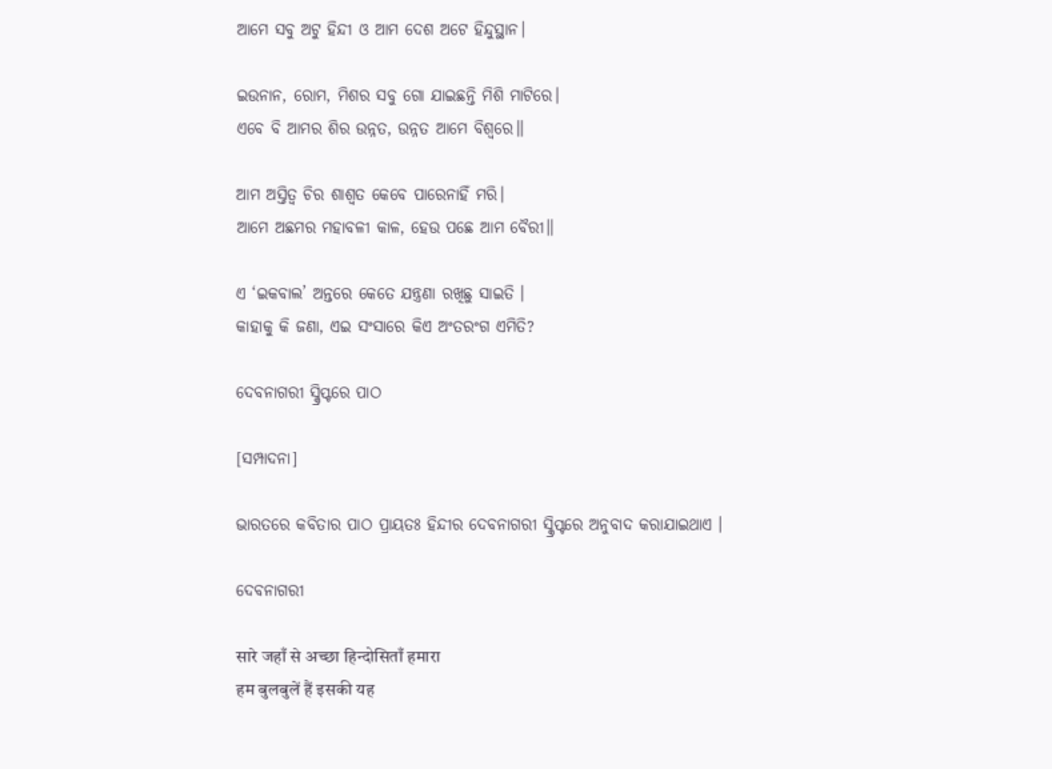ଆମେ ସବୁ ଅଟୁ ହିନ୍ଦୀ ଓ ଆମ ଦେଶ ଅଟେ ହିନ୍ଦୁସ୍ଥାନ।

ଇଉନାନ, ରୋମ, ମିଶର ସବୁ ଗୋ ଯାଇଛନ୍ତି ମିଶି ମାଟିରେ।
ଏବେ ବି ଆମର ଶିର ଉନ୍ନତ, ଉନ୍ନତ ଆମେ ବିଶ୍ୱରେ॥

ଆମ ଅସ୍ତିତ୍ୱ ଚିର ଶାଶ୍ୱତ କେବେ ପାରେନାହିଁ ମରି।
ଆମେ ଅଛମର ମହାବଳୀ କାଳ, ହେଉ ପଛେ ଆମ ବୈରୀ॥

ଏ ‘ଇକବାଲ’ ଅନ୍ତରେ କେତେ ଯନ୍ତ୍ରଣା ରଖିଛୁ ସାଇତି ।
କାହାକୁ କି ଜଣା, ଏଇ ସଂସାରେ କିଏ ଅଂତରଂଗ ଏମିତି?

ଦେବନାଗରୀ ସ୍କ୍ରିପ୍ଟରେ ପାଠ

[ସମ୍ପାଦନା]

ଭାରତରେ କବିତାର ପାଠ ପ୍ରାୟତଃ ହିନ୍ଦୀର ଦେବନାଗରୀ ସ୍କ୍ରିପ୍ଟରେ ଅନୁବାଦ କରାଯାଇଥାଏ ।

ଦେବନାଗରୀ

सारे जहाँ से अच्छा हिन्दोसिताँ हमारा
हम बुलबुलें हैं इसकी यह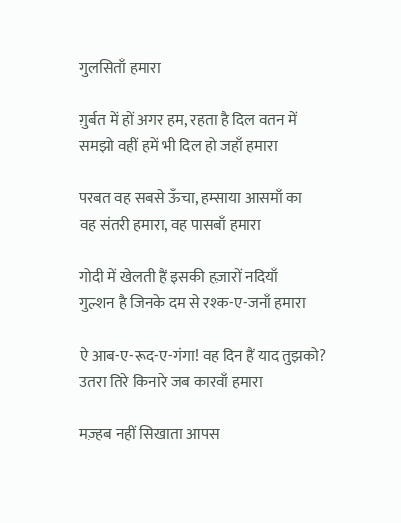गुलसिताँ हमारा

ग़ुर्बत में हों अगर हम, रहता है दिल वतन में
समझो वहीं हमें भी दिल हो जहाँ हमारा

परबत वह सबसे ऊँचा, हम्साया आसमाँ का
वह संतरी हमारा, वह पासबाँ हमारा

गोदी में खेलती हैं इसकी हज़ारों नदियाँ
गुल्शन है जिनके दम से रश्क-ए-जनाँ हमारा

ऐ आब-ए-रूद-ए-गंगा! वह दिन हैं याद तुझको?
उतरा तिरे किनारे जब कारवाँ हमारा

मज़्हब नहीं सिखाता आपस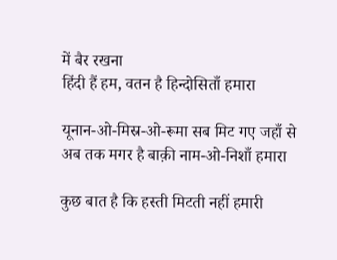में बैर रखना
हिंदी हैं हम, वतन है हिन्दोसिताँ हमारा

यूनान-ओ-मिस्र-ओ-रूमा सब मिट गए जहाँ से
अब तक मगर है बाक़ी नाम-ओ-निशाँ हमारा

कुछ बात है कि हस्ती मिटती नहीं हमारी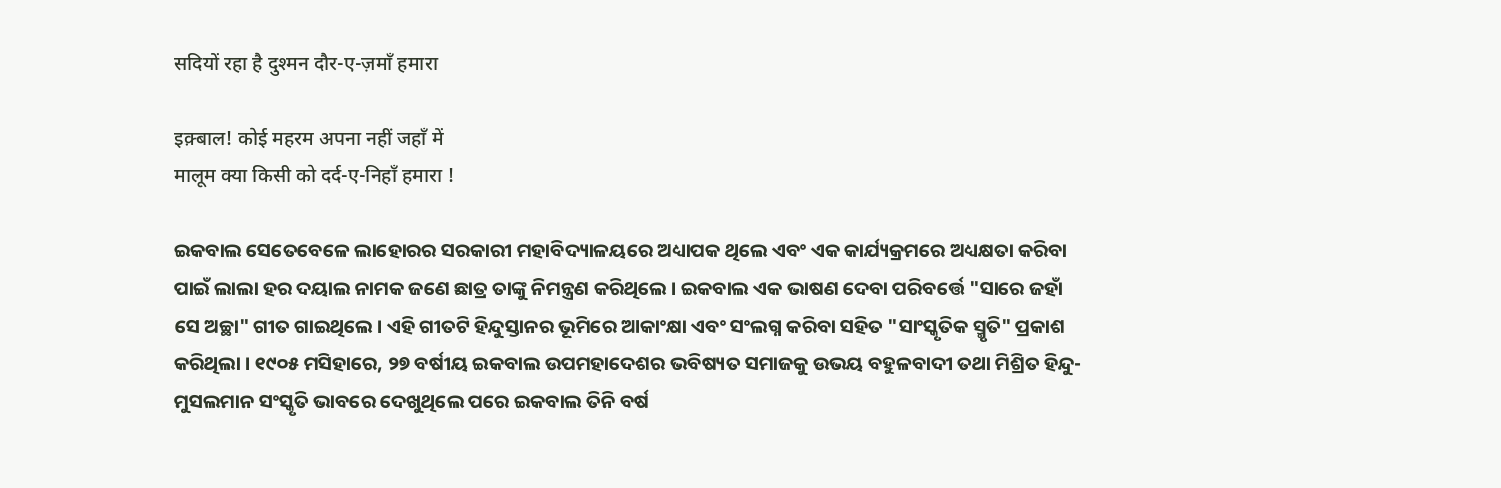सदियों रहा है दुश्मन दौर-ए-ज़माँ हमारा

इक़्बाल! कोई महरम अपना नहीं जहाँ में
मालूम क्या किसी को दर्द-ए-निहाँ हमारा !

ଇକବାଲ ସେତେବେଳେ ଲାହୋରର ସରକାରୀ ମହାବିଦ୍ୟାଳୟରେ ଅଧ୍ୟାପକ ଥିଲେ ଏବଂ ଏକ କାର୍ଯ୍ୟକ୍ରମରେ ଅଧ୍ୟକ୍ଷତା କରିବା ପାଇଁ ଲାଲା ହର ଦୟାଲ ନାମକ ଜଣେ ଛାତ୍ର ତାଙ୍କୁ ନିମନ୍ତ୍ରଣ କରିଥିଲେ । ଇକବାଲ ଏକ ଭାଷଣ ଦେବା ପରିବର୍ତ୍ତେ "ସାରେ ଜହାଁ ସେ ଅଚ୍ଛା" ଗୀତ ଗାଇଥିଲେ । ଏହି ଗୀତଟି ହିନ୍ଦୁସ୍ତାନର ଭୂମିରେ ଆକାଂକ୍ଷା ଏବଂ ସଂଲଗ୍ନ କରିବା ସହିତ "ସାଂସ୍କୃତିକ ସ୍ମୃତି" ପ୍ରକାଶ କରିଥିଲା । ୧୯୦୫ ମସିହାରେ, ୨୭ ବର୍ଷୀୟ ଇକବାଲ ଉପମହାଦେଶର ଭବିଷ୍ୟତ ସମାଜକୁ ଉଭୟ ବହୁଳବାଦୀ ତଥା ମିଶ୍ରିତ ହିନ୍ଦୁ-ମୁସଲମାନ ସଂସ୍କୃତି ଭାବରେ ଦେଖୁଥିଲେ ପରେ ଇକବାଲ ତିନି ବର୍ଷ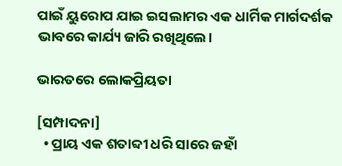ପାଇଁ ୟୁରୋପ ଯାଇ ଇସଲାମର ଏକ ଧାର୍ମିକ ମାର୍ଗଦର୍ଶକ ଭାବରେ କାର୍ଯ୍ୟ ଜାରି ରଖିଥିଲେ।

ଭାରତରେ ଲୋକପ୍ରିୟତା

[ସମ୍ପାଦନା]
  • ପ୍ରାୟ ଏକ ଶତାବ୍ଦୀ ଧରି ସାରେ ଜହାଁ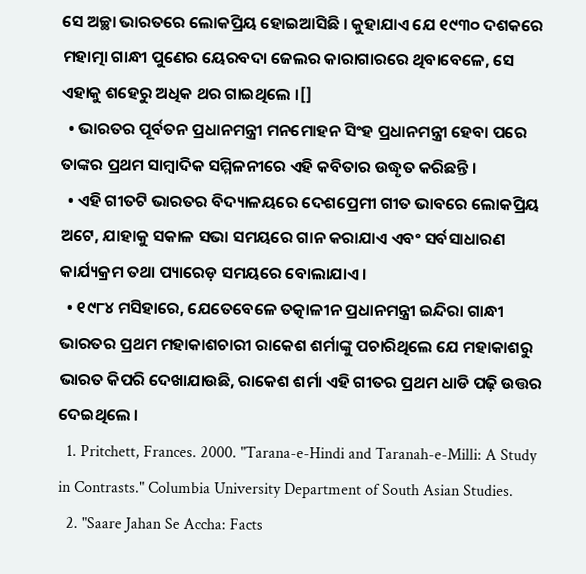ସେ ଅଚ୍ଛା ଭାରତରେ ଲୋକପ୍ରିୟ ହୋଇଆସିଛି । କୁହାଯାଏ ଯେ ୧୯୩୦ ଦଶକରେ ମହାତ୍ମା ଗାନ୍ଧୀ ପୁଣେର ୟେରବଦା ଜେଲର କାରାଗାରରେ ଥିବାବେଳେ, ସେ ଏହାକୁ ଶହେରୁ ଅଧିକ ଥର ଗାଇଥିଲେ ।[]
  • ଭାରତର ପୂର୍ବତନ ପ୍ରଧାନମନ୍ତ୍ରୀ ମନମୋହନ ସିଂହ ପ୍ରଧାନମନ୍ତ୍ରୀ ହେବା ପରେ ତାଙ୍କର ପ୍ରଥମ ସାମ୍ବାଦିକ ସମ୍ମିଳନୀରେ ଏହି କବିତାର ଉଦ୍ଧୃତ କରିଛନ୍ତି ।
  • ଏହି ଗୀତଟି ଭାରତର ବିଦ୍ୟାଳୟରେ ଦେଶପ୍ରେମୀ ଗୀତ ଭାବରେ ଲୋକପ୍ରିୟ ଅଟେ, ଯାହାକୁ ସକାଳ ସଭା ସମୟରେ ଗାନ କରାଯାଏ ଏବଂ ସର୍ବସାଧାରଣ କାର୍ଯ୍ୟକ୍ରମ ତଥା ପ୍ୟାରେଡ଼ ସମୟରେ ବୋଲାଯାଏ ।
  • ୧୯୮୪ ମସିହାରେ, ଯେତେବେଳେ ତତ୍କାଳୀନ ପ୍ରଧାନମନ୍ତ୍ରୀ ଇନ୍ଦିରା ଗାନ୍ଧୀ ଭାରତର ପ୍ରଥମ ମହାକାଶଚାରୀ ରାକେଶ ଶର୍ମାଙ୍କୁ ପଚାରିଥିଲେ ଯେ ମହାକାଶରୁ ଭାରତ କିପରି ଦେଖାଯାଉଛି, ରାକେଶ ଶର୍ମା ଏହି ଗୀତର ପ୍ରଥମ ଧାଡି ପଢ଼ି ଉତ୍ତର ଦେଇଥିଲେ ।
  1. Pritchett, Frances. 2000. "Tarana-e-Hindi and Taranah-e-Milli: A Study in Contrasts." Columbia University Department of South Asian Studies.
  2. "Saare Jahan Se Accha: Facts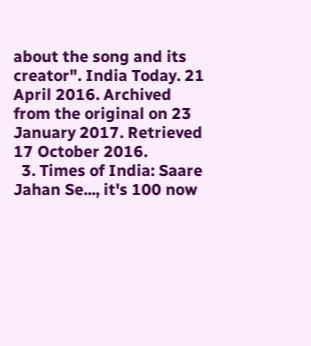about the song and its creator". India Today. 21 April 2016. Archived from the original on 23 January 2017. Retrieved 17 October 2016.
  3. Times of India: Saare Jahan Se..., it's 100 now